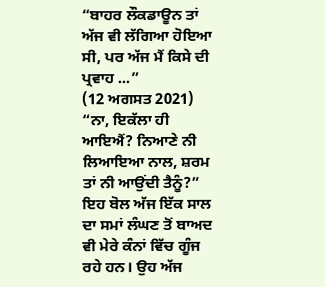“ਬਾਹਰ ਲੌਕਡਾਊਨ ਤਾਂ ਅੱਜ ਵੀ ਲੱਗਿਆ ਹੋਇਆ ਸੀ, ਪਰ ਅੱਜ ਮੈਂ ਕਿਸੇ ਦੀ ਪ੍ਰਵਾਹ ...”
(12 ਅਗਸਤ 2021)
“ਨਾ, ਇਕੱਲਾ ਹੀ ਆਇਐਂ? ਨਿਆਣੇ ਨੀ ਲਿਆਇਆ ਨਾਲ, ਸ਼ਰਮ ਤਾਂ ਨੀ ਆਉਂਦੀ ਤੈਨੂੰ?” ਇਹ ਬੋਲ ਅੱਜ ਇੱਕ ਸਾਲ ਦਾ ਸਮਾਂ ਲੰਘਣ ਤੋਂ ਬਾਅਦ ਵੀ ਮੇਰੇ ਕੰਨਾਂ ਵਿੱਚ ਗੂੰਜ ਰਹੇ ਹਨ। ਉਹ ਅੱਜ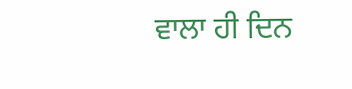ਵਾਲਾ ਹੀ ਦਿਨ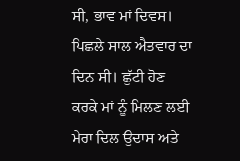ਸੀ, ਭਾਵ ਮਾਂ ਦਿਵਸ।
ਪਿਛਲੇ ਸਾਲ ਐਤਵਾਰ ਦਾ ਦਿਨ ਸੀ। ਛੁੱਟੀ ਹੋਣ ਕਰਕੇ ਮਾਂ ਨੂੰ ਮਿਲਣ ਲਈ ਮੇਰਾ ਦਿਲ ਉਦਾਸ ਅਤੇ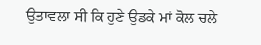ਉਤਾਵਲਾ ਸੀ ਕਿ ਹੁਣੇ ਉਡਕੇ ਮਾਂ ਕੋਲ ਚਲੇ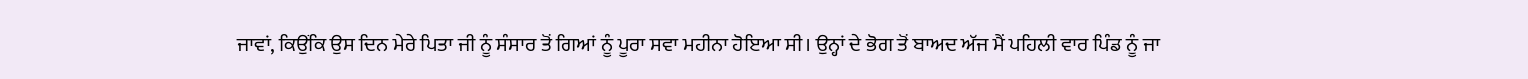ਜਾਵਾਂ, ਕਿਉਂਕਿ ਉਸ ਦਿਨ ਮੇਰੇ ਪਿਤਾ ਜੀ ਨੂੰ ਸੰਸਾਰ ਤੋਂ ਗਿਆਂ ਨੂੰ ਪੂਰਾ ਸਵਾ ਮਹੀਨਾ ਹੋਇਆ ਸੀ। ਉਨ੍ਹਾਂ ਦੇ ਭੋਗ ਤੋਂ ਬਾਅਦ ਅੱਜ ਮੈਂ ਪਹਿਲੀ ਵਾਰ ਪਿੰਡ ਨੂੰ ਜਾ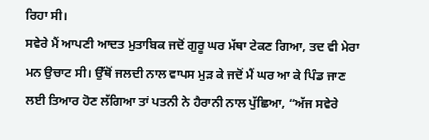ਰਿਹਾ ਸੀ।
ਸਵੇਰੇ ਮੈਂ ਆਪਣੀ ਆਦਤ ਮੁਤਾਬਿਕ ਜਦੋਂ ਗੁਰੂ ਘਰ ਮੱਥਾ ਟੇਕਣ ਗਿਆ, ਤਦ ਵੀ ਮੇਰਾ ਮਨ ਉਚਾਟ ਸੀ। ਉੱਥੋਂ ਜਲਦੀ ਨਾਲ ਵਾਪਸ ਮੁੜ ਕੇ ਜਦੋਂ ਮੈਂ ਘਰ ਆ ਕੇ ਪਿੰਡ ਜਾਣ ਲਈ ਤਿਆਰ ਹੋਣ ਲੱਗਿਆ ਤਾਂ ਪਤਨੀ ਨੇ ਹੈਰਾਨੀ ਨਾਲ ਪੁੱਛਿਆ, “ਅੱਜ ਸਵੇਰੇ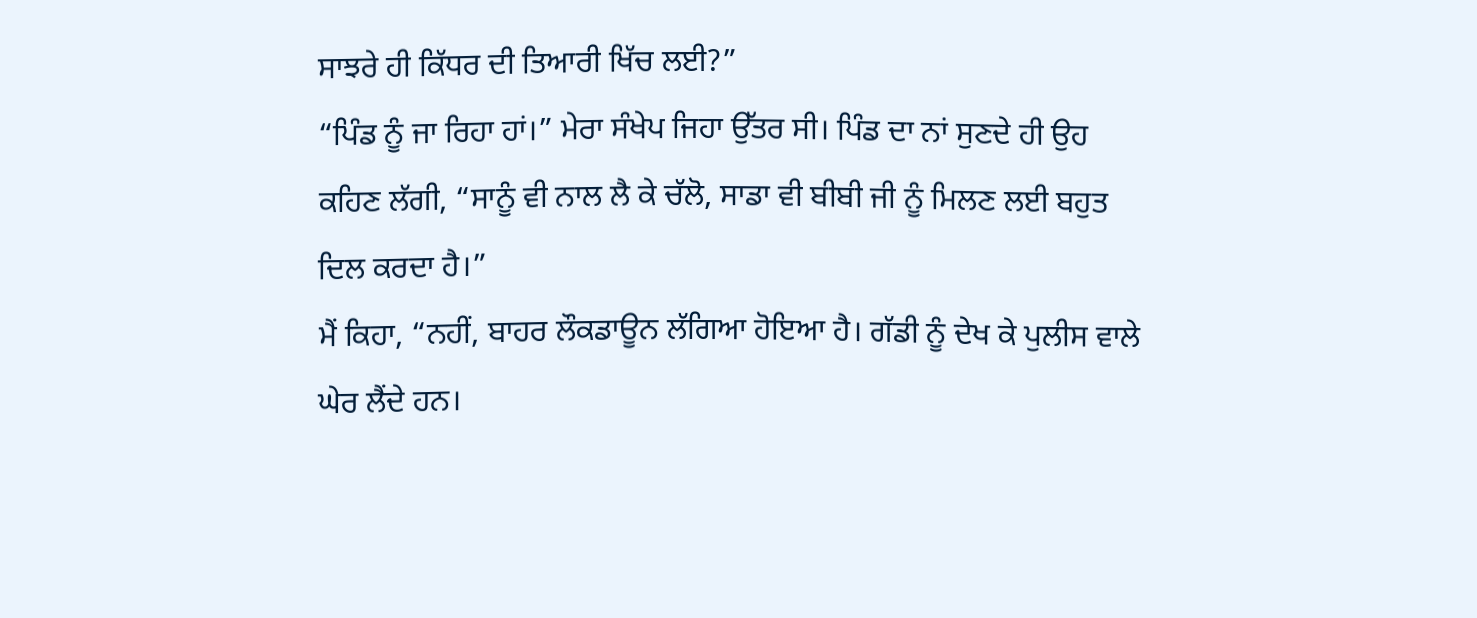ਸਾਝਰੇ ਹੀ ਕਿੱਧਰ ਦੀ ਤਿਆਰੀ ਖਿੱਚ ਲਈ?”
“ਪਿੰਡ ਨੂੰ ਜਾ ਰਿਹਾ ਹਾਂ।” ਮੇਰਾ ਸੰਖੇਪ ਜਿਹਾ ਉੱਤਰ ਸੀ। ਪਿੰਡ ਦਾ ਨਾਂ ਸੁਣਦੇ ਹੀ ਉਹ ਕਹਿਣ ਲੱਗੀ, “ਸਾਨੂੰ ਵੀ ਨਾਲ ਲੈ ਕੇ ਚੱਲੋ, ਸਾਡਾ ਵੀ ਬੀਬੀ ਜੀ ਨੂੰ ਮਿਲਣ ਲਈ ਬਹੁਤ ਦਿਲ ਕਰਦਾ ਹੈ।”
ਮੈਂ ਕਿਹਾ, “ਨਹੀਂ, ਬਾਹਰ ਲੌਕਡਾਊਨ ਲੱਗਿਆ ਹੋਇਆ ਹੈ। ਗੱਡੀ ਨੂੰ ਦੇਖ ਕੇ ਪੁਲੀਸ ਵਾਲੇ ਘੇਰ ਲੈਂਦੇ ਹਨ।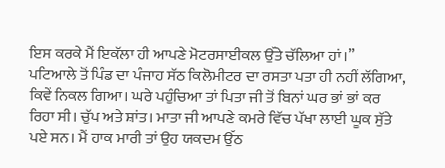ਇਸ ਕਰਕੇ ਮੈਂ ਇਕੱਲਾ ਹੀ ਆਪਣੇ ਮੋਟਰਸਾਈਕਲ ਉੱਤੇ ਚੱਲਿਆ ਹਾਂ।”
ਪਟਿਆਲੇ ਤੋਂ ਪਿੰਡ ਦਾ ਪੰਜਾਹ ਸੱਠ ਕਿਲੋਮੀਟਰ ਦਾ ਰਸਤਾ ਪਤਾ ਹੀ ਨਹੀਂ ਲੱਗਿਆ, ਕਿਵੇਂ ਨਿਕਲ ਗਿਆ। ਘਰੇ ਪਹੁੰਚਿਆ ਤਾਂ ਪਿਤਾ ਜੀ ਤੋਂ ਬਿਨਾਂ ਘਰ ਭਾਂ ਭਾਂ ਕਰ ਰਿਹਾ ਸੀ। ਚੁੱਪ ਅਤੇ ਸ਼ਾਂਤ। ਮਾਤਾ ਜੀ ਆਪਣੇ ਕਮਰੇ ਵਿੱਚ ਪੱਖਾ ਲਾਈ ਘੂਕ ਸੁੱਤੇ ਪਏ ਸਨ। ਮੈਂ ਹਾਕ ਮਾਰੀ ਤਾਂ ਉਹ ਯਕਦਮ ਉੱਠ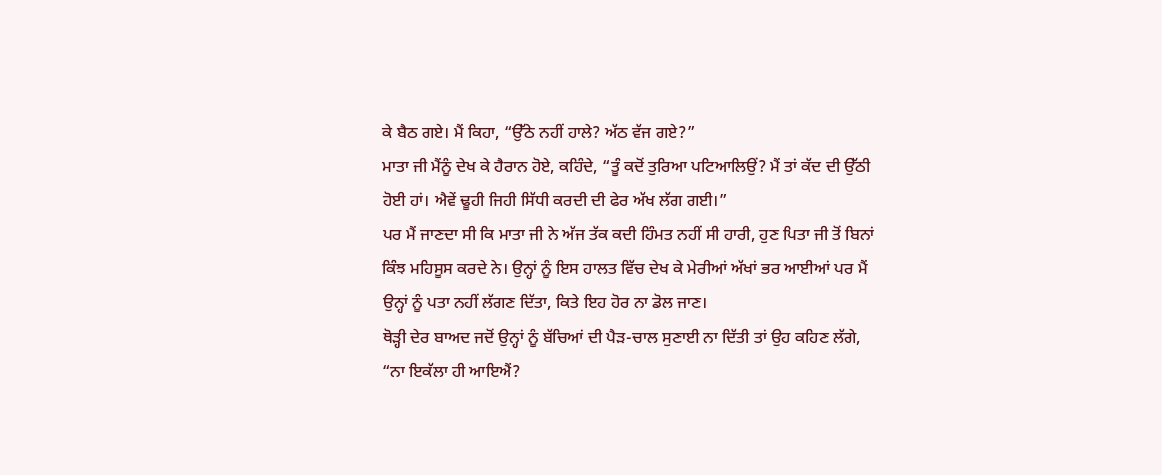ਕੇ ਬੈਠ ਗਏ। ਮੈਂ ਕਿਹਾ, “ਉੱਠੇ ਨਹੀਂ ਹਾਲੇ? ਅੱਠ ਵੱਜ ਗਏ?”
ਮਾਤਾ ਜੀ ਮੈਂਨੂੰ ਦੇਖ ਕੇ ਹੈਰਾਨ ਹੋਏ, ਕਹਿੰਦੇ, “ਤੂੰ ਕਦੋਂ ਤੁਰਿਆ ਪਟਿਆਲਿਉਂ? ਮੈਂ ਤਾਂ ਕੱਦ ਦੀ ਉੱਠੀ ਹੋਈ ਹਾਂ। ਐਵੇਂ ਢੂਹੀ ਜਿਹੀ ਸਿੱਧੀ ਕਰਦੀ ਦੀ ਫੇਰ ਅੱਖ ਲੱਗ ਗਈ।”
ਪਰ ਮੈਂ ਜਾਣਦਾ ਸੀ ਕਿ ਮਾਤਾ ਜੀ ਨੇ ਅੱਜ ਤੱਕ ਕਦੀ ਹਿੰਮਤ ਨਹੀਂ ਸੀ ਹਾਰੀ, ਹੁਣ ਪਿਤਾ ਜੀ ਤੋਂ ਬਿਨਾਂ ਕਿੰਝ ਮਹਿਸੂਸ ਕਰਦੇ ਨੇ। ਉਨ੍ਹਾਂ ਨੂੰ ਇਸ ਹਾਲਤ ਵਿੱਚ ਦੇਖ ਕੇ ਮੇਰੀਆਂ ਅੱਖਾਂ ਭਰ ਆਈਆਂ ਪਰ ਮੈਂ ਉਨ੍ਹਾਂ ਨੂੰ ਪਤਾ ਨਹੀਂ ਲੱਗਣ ਦਿੱਤਾ, ਕਿਤੇ ਇਹ ਹੋਰ ਨਾ ਡੋਲ ਜਾਣ।
ਥੋੜ੍ਹੀ ਦੇਰ ਬਾਅਦ ਜਦੋਂ ਉਨ੍ਹਾਂ ਨੂੰ ਬੱਚਿਆਂ ਦੀ ਪੈੜ-ਚਾਲ ਸੁਣਾਈ ਨਾ ਦਿੱਤੀ ਤਾਂ ਉਹ ਕਹਿਣ ਲੱਗੇ, “ਨਾ ਇਕੱਲਾ ਹੀ ਆਇਐਂ?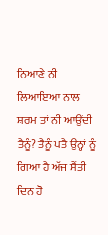ਨਿਆਣੇ ਨੀ ਲਿਆਇਆ ਨਾਲ ਸ਼ਰਮ ਤਾਂ ਨੀ ਆਉਂਦੀ ਤੈਨੂੰ? ਤੈਨੂੰ ਪਤੈ ਉਨ੍ਹਾਂ ਨੂੰ ਗਿਆ ਹੈ ਅੱਜ ਸੈਂਤੀ ਦਿਨ ਹੋ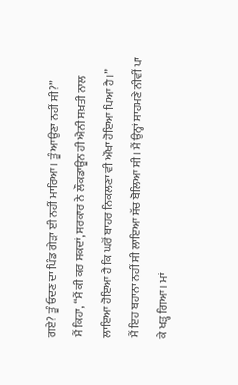ਗਏ? ਤੂੰ ਓਦਣ ਦਾ ਪਿੰਡ ਗੇੜਾ ਈ ਨਹੀਂ ਮਾਰਿਆ। ਤੂੰ ਆਉਣਾ ਨਹੀਂ ਸੀ?”
ਮੈਂ ਕਿਹਾ, “ਮੈਂ ਕੀ ਕਰ ਸਕਦਾਂ, ਸਰਕਾਰ ਨੇ ਲੌਕਡਾਊਨ ਹੀ ਐਨੀ ਸਖ਼ਤੀ ਨਾਲ ਲਾਇਆ ਹੋਇਆ ਹੈ ਕਿ ਘਰੋਂ ਬਾਹਰ ਨਿਕਲਣਾ ਵੀ ਔਖਾ ਹੋਇਆ ਪਿਆ ਹੈ।”
ਮੈਂ ਇਹ ਬਹਾਨਾ ਨਹੀਂ ਸੀ ਲਾਇਆ ਸੱਚ ਬੋਲਿਆ ਸੀ। ਮੈਂ ਉਨ੍ਹਾਂ ਸਾਹਮਣੇ ਨੀਵੀਂ ਪਾ ਕੇ ਖੜ੍ਹ ਗਿਆ। ਮਾਂ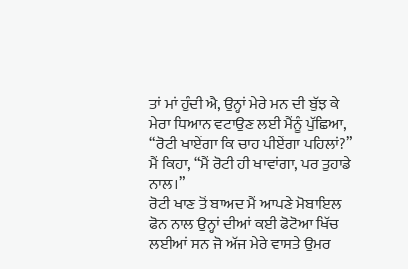ਤਾਂ ਮਾਂ ਹੁੰਦੀ ਐ, ਉਨ੍ਹਾਂ ਮੇਰੇ ਮਨ ਦੀ ਬੁੱਝ ਕੇ ਮੇਰਾ ਧਿਆਨ ਵਟਾਉਣ ਲਈ ਮੈਂਨੂੰ ਪੁੱਛਿਆ, “ਰੋਟੀ ਖਾਏਂਗਾ ਕਿ ਚਾਹ ਪੀਏਂਗਾ ਪਹਿਲਾਂ?”
ਮੈਂ ਕਿਹਾ, “ਮੈਂ ਰੋਟੀ ਹੀ ਖਾਵਾਂਗਾ, ਪਰ ਤੁਹਾਡੇ ਨਾਲ।”
ਰੋਟੀ ਖਾਣ ਤੋਂ ਬਾਅਦ ਮੈਂ ਆਪਣੇ ਮੋਬਾਇਲ ਫੋਨ ਨਾਲ ਉਨ੍ਹਾਂ ਦੀਆਂ ਕਈ ਫੋਟੋਆ ਖਿੱਚ ਲਈਆਂ ਸਨ ਜੋ ਅੱਜ ਮੇਰੇ ਵਾਸਤੇ ਉਮਰ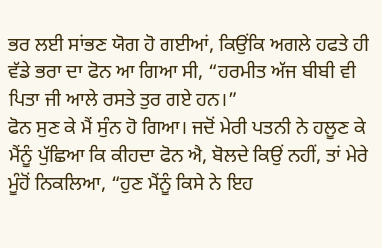ਭਰ ਲਈ ਸਾਂਭਣ ਯੋਗ ਹੋ ਗਈਆਂ, ਕਿਉਂਕਿ ਅਗਲੇ ਹਫਤੇ ਹੀ ਵੱਡੇ ਭਰਾ ਦਾ ਫੋਨ ਆ ਗਿਆ ਸੀ, “ਹਰਮੀਤ ਅੱਜ ਬੀਬੀ ਵੀ ਪਿਤਾ ਜੀ ਆਲੇ ਰਸਤੇ ਤੁਰ ਗਏ ਹਨ।”
ਫੋਨ ਸੁਣ ਕੇ ਮੈਂ ਸੁੰਨ ਹੋ ਗਿਆ। ਜਦੋਂ ਮੇਰੀ ਪਤਨੀ ਨੇ ਹਲੂਣ ਕੇ ਮੈਂਨੂੰ ਪੁੱਛਿਆ ਕਿ ਕੀਹਦਾ ਫੋਨ ਐ, ਬੋਲਦੇ ਕਿਉਂ ਨਹੀਂ, ਤਾਂ ਮੇਰੇ ਮੂੰਹੋਂ ਨਿਕਲਿਆ, “ਹੁਣ ਮੈਂਨੂੰ ਕਿਸੇ ਨੇ ਇਹ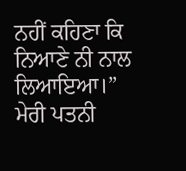ਨਹੀਂ ਕਹਿਣਾ ਕਿ ਨਿਆਣੇ ਨੀ ਨਾਲ ਲਿਆਇਆ।”
ਮੇਰੀ ਪਤਨੀ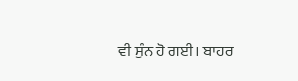ਵੀ ਸੁੰਨ ਹੋ ਗਈ। ਬਾਹਰ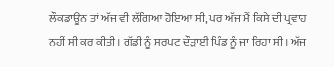ਲੌਕਡਾਊਨ ਤਾਂ ਅੱਜ ਵੀ ਲੱਗਿਆ ਹੋਇਆ ਸੀ, ਪਰ ਅੱਜ ਮੈਂ ਕਿਸੇ ਦੀ ਪ੍ਰਵਾਹ ਨਹੀਂ ਸੀ ਕਰ ਕੀਤੀ। ਗੱਡੀ ਨੂੰ ਸਰਪਟ ਦੌੜਾਈ ਪਿੰਡ ਨੂੰ ਜਾ ਰਿਹਾ ਸੀ। ਅੱਜ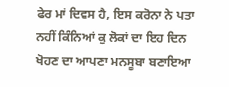ਫੇਰ ਮਾਂ ਦਿਵਸ ਹੈ, ਇਸ ਕਰੋਨਾ ਨੇ ਪਤਾ ਨਹੀਂ ਕਿੰਨਿਆਂ ਕੁ ਲੋਕਾਂ ਦਾ ਇਹ ਦਿਨ ਖੋਹਣ ਦਾ ਆਪਣਾ ਮਨਸੂਬਾ ਬਣਾਇਆ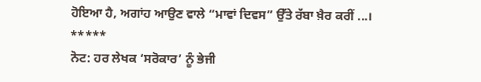ਹੋਇਆ ਹੈ, ਅਗਾਂਹ ਆਉਣ ਵਾਲੇ “ਮਾਵਾਂ ਦਿਵਸ” ਉੱਤੇ ਰੱਬਾ ਖ਼ੈਰ ਕਰੀਂ ...।
*****
ਨੋਟ: ਹਰ ਲੇਖਕ ‘ਸਰੋਕਾਰ’ ਨੂੰ ਭੇਜੀ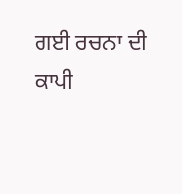ਗਈ ਰਚਨਾ ਦੀ ਕਾਪੀ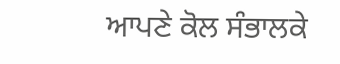ਆਪਣੇ ਕੋਲ ਸੰਭਾਲਕੇ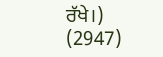ਰੱਖੇ।)
(2947)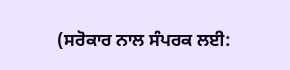(ਸਰੋਕਾਰ ਨਾਲ ਸੰਪਰਕ ਲਈ: